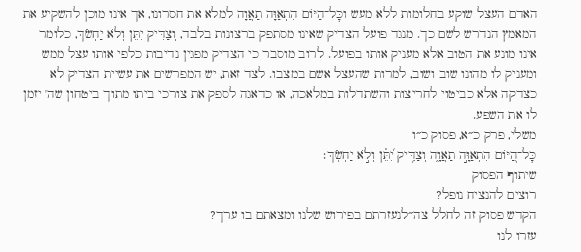האדם העצל שוקע בחלומות ללא מעש וכׇּל־הַיּוֹם הִתְאַוָּה תַאֲוָה למלא את חסרונו, אך אינו מוכן להשקיע את המאמץ הנדרש לשם כך. מנגד פועל הצדיק שאינו מסתפק ברצונות בלבד, וְצַדִּיק יִתֵּן וְלֹא יַחְשֹׂךְ, כלומר אינו מונע את הטוב אלא מעניק אותו בפועל. לרוב מוסבר כי הצדיק מפגין נדיבות כלפי אותו עצל ממש ומעניק לו מהונו שוב ושוב, למרות שהעצל אשם במצבו. לצד זאת, יש המפרשים את עשיית הצדיק לא כצדקה אלא כביטוי לחריצות והשתדלות במלאכה, או כדאגה לספק את צורכי ביתו מתוך ביטחון שה' יזמן לו את השפע.
משלי, פרק כ״א, פסוק כ״ו
כׇּל־הַ֭יּוֹם הִתְאַוָּ֣ה תַאֲוָ֑ה וְצַדִּ֥יק יִ֝תֵּ֗ן וְלֹ֣א יַחְשֹֽׂךְ׃
שיתוף הפסוק
רוצים להנציח נופל?
הקדש פסוק זה לחלל צה״לנעזרתם בפירוש שלנו ומצאתם בו ערך?
עזרו לנו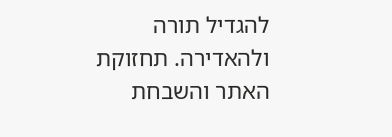להגדיל תורה ולהאדירה. תחזוקת האתר והשבחת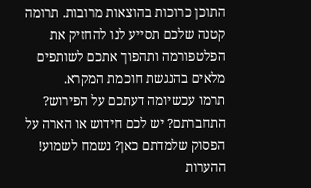התוכן כרוכות בהוצאות מרובות. תרומה קטנה שלכם תסייע לנו להחזיק את הפלטפורמה ותהפוך אתכם לשותפים מלאים בהנגשת חוכמת המקרא.
תרמו עכשיומה דעתכם על הפירוש?
התחברתם? יש לכם חידוש או הארה על הפסוק שלמדתם כאן? נשמח לשמוע!
ההערות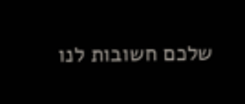שלכם חשובות לנו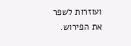ועוזרות לשפר את הפירוש.